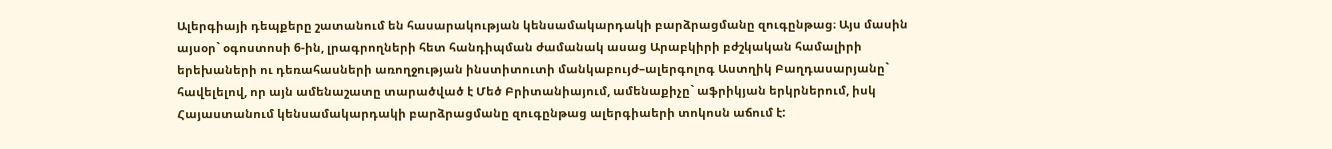Ալերգիայի դեպքերը շատանում են հասարակության կենսամակարդակի բարձրացմանը զուգընթաց։ Այս մասին այսօր` օգոստոսի 6-ին, լրագրողների հետ հանդիպման ժամանակ ասաց Արաբկիրի բժշկական համալիրի երեխաների ու դեռահասների առողջության ինստիտուտի մանկաբույժ–ալերգոլոգ Աստղիկ Բաղդասարյանը` հավելելով, որ այն ամենաշատը տարածված է Մեծ Բրիտանիայում, ամենաքիչը` աֆրիկյան երկրներում, իսկ Հայաստանում կենսամակարդակի բարձրացմանը զուգընթաց ալերգիաերի տոկոսն աճում է: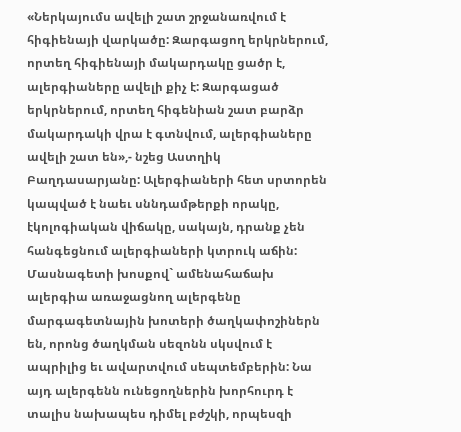«Ներկայումս ավելի շատ շրջանառվում է հիգիենայի վարկածը: Զարգացող երկրներում, որտեղ հիգիենայի մակարդակը ցածր է, ալերգիաները ավելի քիչ է: Զարգացած երկրներում, որտեղ հիգենիան շատ բարձր մակարդակի վրա է գտնվում, ալերգիաները ավելի շատ են»,- նշեց Աստղիկ Բաղդասարյանը: Ալերգիաների հետ սրտորեն կապված է նաեւ սննդամթերքի որակը, էկոլոգիական վիճակը, սակայն, դրանք չեն հանգեցնում ալերգիաների կտրուկ աճին:
Մասնագետի խոսքով` ամենահաճախ ալերգիա առաջացնող ալերգենը մարգագետնային խոտերի ծաղկափոշիներն են, որոնց ծաղկման սեզոնն սկսվում է ապրիլից եւ ավարտվում սեպտեմբերին: Նա այդ ալերգենն ունեցողներին խորհուրդ է տալիս նախապես դիմել բժշկի, որպեսզի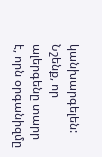կանխարգելեն:
Նշենք, որ ալերգենը տարր է, որն օրգանիզմը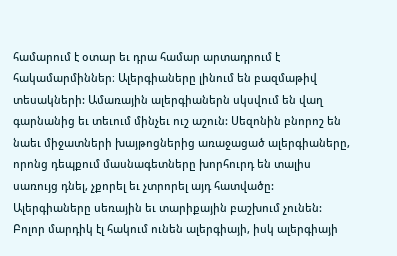համարում է օտար եւ դրա համար արտադրում է հակամարմիններ։ Ալերգիաները լինում են բազմաթիվ տեսակների: Ամառային ալերգիաներն սկսվում են վաղ գարնանից եւ տեւում մինչեւ ուշ աշուն: Սեզոնին բնորոշ են նաեւ միջատների խայթոցներից առաջացած ալերգիաները, որոնց դեպքում մասնագետները խորհուրդ են տալիս սառույց դնել, չքորել եւ չտրորել այդ հատվածը:
Ալերգիաները սեռային եւ տարիքային բաշխում չունեն: Բոլոր մարդիկ էլ հակում ունեն ալերգիայի, իսկ ալերգիայի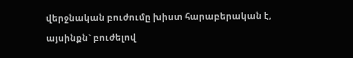վերջնական բուժումը խիստ հարաբերական է, այսինքն` բուժելով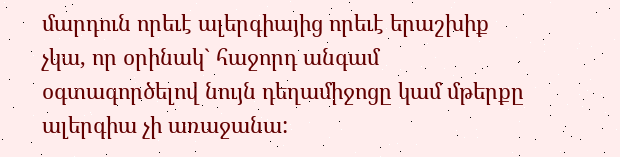մարդուն որեւէ ալերգիայից որեւէ երաշխիք չկա, որ օրինակ` հաջորդ անգամ օգտագործելով նույն դեղամիջոցը կամ մթերքը ալերգիա չի առաջանա: